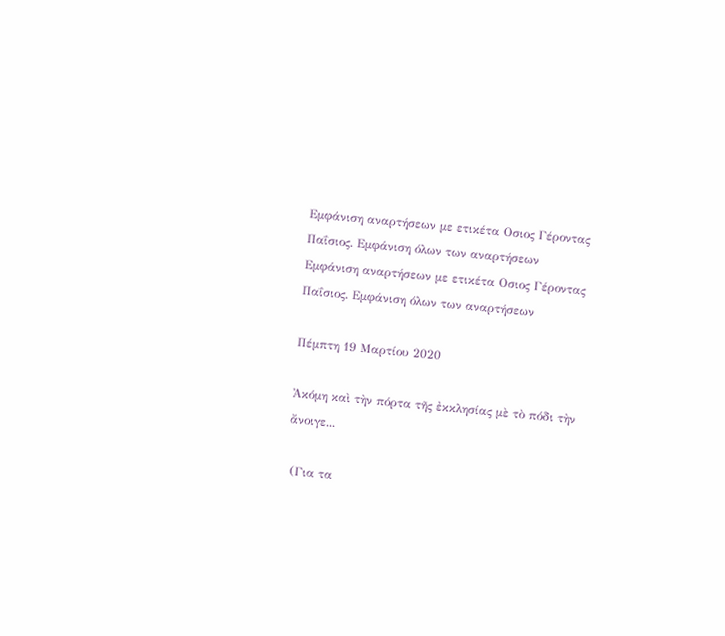Εμφάνιση αναρτήσεων με ετικέτα Οσιος Γέροντας Παΐσιος. Εμφάνιση όλων των αναρτήσεων
Εμφάνιση αναρτήσεων με ετικέτα Οσιος Γέροντας Παΐσιος. Εμφάνιση όλων των αναρτήσεων

Πέμπτη 19 Μαρτίου 2020

Ἀκόμη καὶ τὴν πόρτα τῆς ἐκκλησίας μὲ τὸ πόδι τὴν ἄνοιγε...

 (Για τα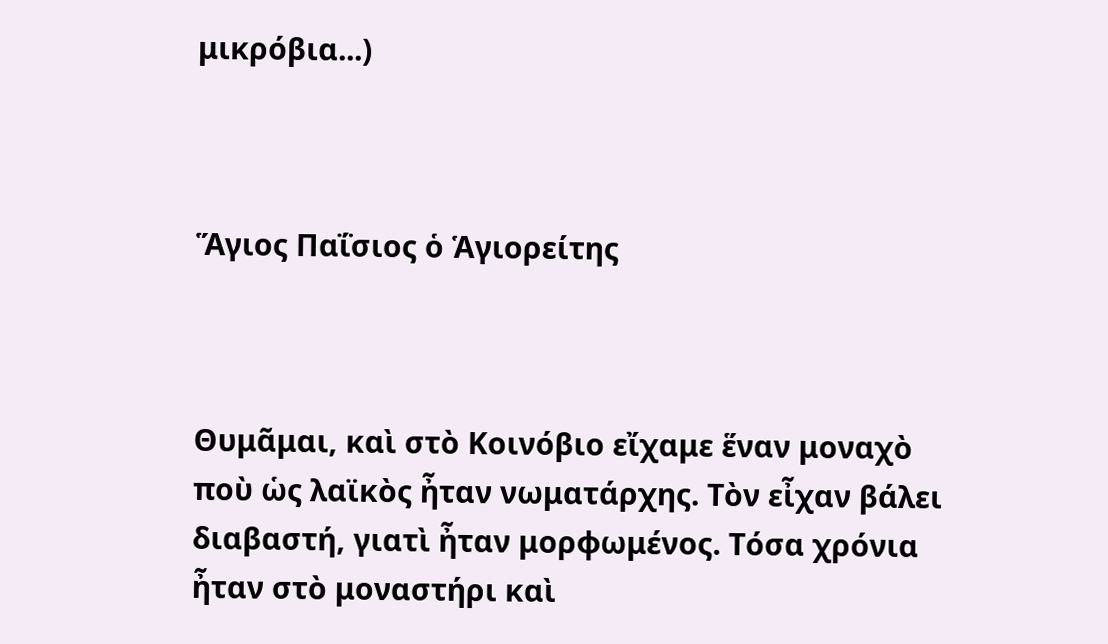μικρόβια...)



Ἅγιος Παΐσιος ὁ Ἁγιορείτης



Θυμᾶμαι, καὶ στὸ Κοινόβιο εἴχαμε ἕναν μοναχὸ ποὺ ὡς λαϊκὸς ἦταν νωματάρχης. Τὸν εἶχαν βάλει διαβαστή, γιατὶ ἦταν μορφωμένος. Τόσα χρόνια ἦταν στὸ μοναστήρι καὶ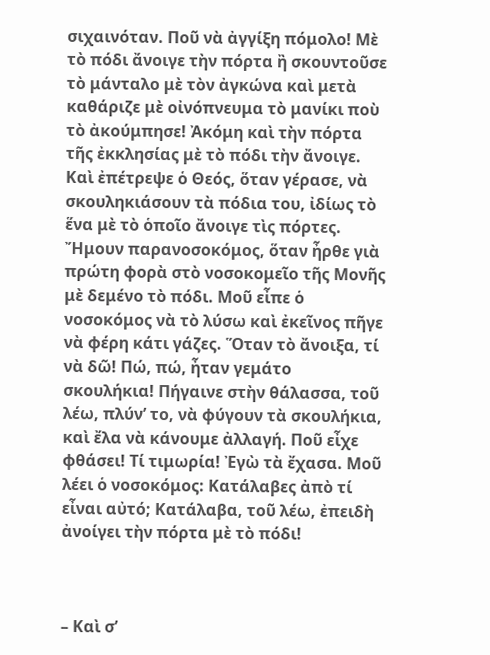σιχαινόταν. Ποῦ νὰ ἀγγίξη πόμολο! Μὲ τὸ πόδι ἄνοιγε τὴν πόρτα ἢ σκουντοῦσε τὸ μάνταλο μὲ τὸν ἀγκώνα καὶ μετὰ καθάριζε μὲ οἰνόπνευμα τὸ μανίκι ποὺ τὸ ἀκούμπησε! Ἀκόμη καὶ τὴν πόρτα τῆς ἐκκλησίας μὲ τὸ πόδι τὴν ἄνοιγε. Καὶ ἐπέτρεψε ὁ Θεός, ὅταν γέρασε, νὰ σκουληκιάσουν τὰ πόδια του, ἰδίως τὸ ἕνα μὲ τὸ ὁποῖο ἄνοιγε τὶς πόρτες. Ἤμουν παρανοσοκόμος, ὅταν ἦρθε γιὰ πρώτη φορὰ στὸ νοσοκομεῖο τῆς Μονῆς μὲ δεμένο τὸ πόδι. Μοῦ εἶπε ὁ νοσοκόμος νὰ τὸ λύσω καὶ ἐκεῖνος πῆγε νὰ φέρη κάτι γάζες. Ὅταν τὸ ἄνοιξα, τί νὰ δῶ! Πώ, πώ, ἦταν γεμάτο σκουλήκια! Πήγαινε στὴν θάλασσα, τοῦ λέω, πλύν’ το, νὰ φύγουν τὰ σκουλήκια, καὶ ἔλα νὰ κάνουμε ἀλλαγή. Ποῦ εἶχε φθάσει! Τί τιμωρία! Ἐγὼ τὰ ἔχασα. Μοῦ λέει ὁ νοσοκόμος: Κατάλαβες ἀπὸ τί εἶναι αὐτό; Κατάλαβα, τοῦ λέω, ἐπειδὴ ἀνοίγει τὴν πόρτα μὲ τὸ πόδι!



– Καὶ σ’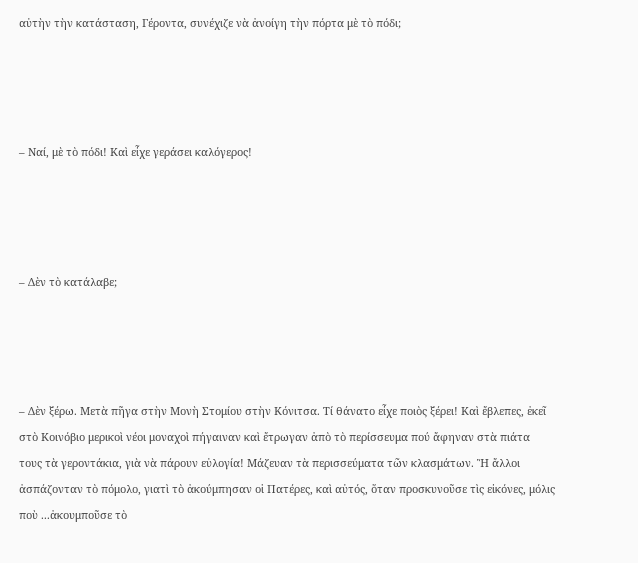αὐτὴν τὴν κατάσταση, Γέροντα, συνέχιζε νὰ ἀνοίγη τὴν πόρτα μὲ τὸ πόδι;




– Ναί, μὲ τὸ πόδι! Καὶ εἶχε γεράσει καλόγερος!




– Δὲν τὸ κατάλαβε;




– Δὲν ξέρω. Μετὰ πῆγα στὴν Μονὴ Στομίου στὴν Κόνιτσα. Τί θάνατο εἶχε ποιὸς ξέρει! Καὶ ἔβλεπες, ἐκεῖ στὸ Κοινόβιο μερικοὶ νέοι μοναχοὶ πήγαιναν καὶ ἔτρωγαν ἀπὸ τὸ περίσσευμα πού ἄφηναν στὰ πιάτα τους τὰ γεροντάκια, γιὰ νὰ πάρουν εὐλογία! Μάζευαν τὰ περισσεύματα τῶν κλασμάτων. Ἢ ἄλλοι ἀσπάζονταν τὸ πόμολο, γιατὶ τὸ ἀκούμπησαν οἱ Πατέρες, καὶ αὐτός, ὅταν προσκυνοῦσε τὶς εἰκόνες, μόλις ποὺ ...ἀκουμποῦσε τὸ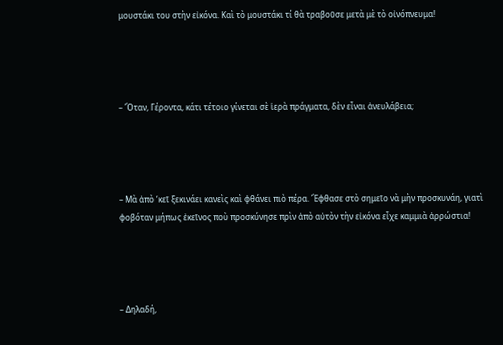μουστάκι του στὴν εἰκόνα. Καὶ τὸ μουστάκι τί θὰ τραβοῦσε μετὰ μὲ τὸ οἰνόπνευμα!




– Ὅταν, Γέροντα, κάτι τέτοιο γίνεται σὲ ἱερὰ πράγματα, δὲν εἶναι ἀνευλάβεια;




– Μὰ ἀπὸ ‘κεῖ ξεκινάει κανεὶς καὶ φθάνει πιὸ πέρα. Ἔφθασε στὸ σημεῖο νὰ μὴν προσκυνάη, γιατὶ φοβόταν μήπως ἐκεῖνος ποὺ προσκύνησε πρὶν ἀπὸ αὐτὸν τὴν εἰκόνα εἶχε καμμιὰ ἀρρώστια!




– Δηλαδή,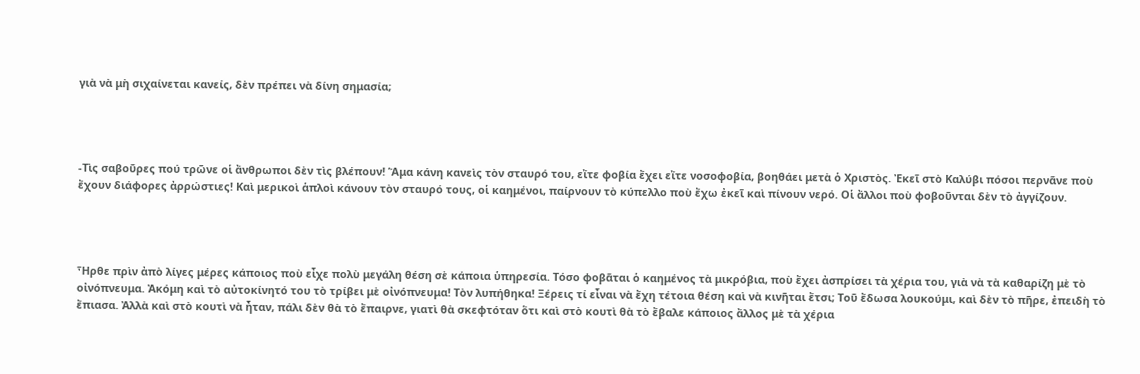γιὰ νὰ μὴ σιχαίνεται κανείς, δὲν πρέπει νὰ δίνη σημασία;




-Τὶς σαβοῦρες πού τρῶνε οἱ ἄνθρωποι δὲν τὶς βλέπουν! Ἅμα κάνη κανεὶς τὸν σταυρό του, εἴτε φοβία ἔχει εἴτε νοσοφοβία, βοηθάει μετὰ ὁ Χριστὸς. Ἐκεῖ στὸ Καλύβι πόσοι περνᾶνε ποὺ ἔχουν διάφορες ἀρρώστιες! Καὶ μερικοὶ ἁπλοὶ κάνουν τὸν σταυρό τους, οἱ καημένοι, παίρνουν τὸ κύπελλο ποὺ ἔχω ἐκεῖ καὶ πίνουν νερό. Οἱ ἄλλοι ποὺ φοβοῦνται δὲν τὸ ἀγγίζουν.




Ἦρθε πρὶν ἀπὸ λίγες μέρες κάποιος ποὺ εἶχε πολὺ μεγάλη θέση σὲ κάποια ὑπηρεσία. Τόσο φοβᾶται ὁ καημένος τὰ μικρόβια, ποὺ ἔχει ἀσπρίσει τὰ χέρια του, γιὰ νὰ τὰ καθαρίζη μὲ τὸ οἰνόπνευμα. Ἀκόμη καὶ τὸ αὐτοκίνητό του τὸ τρίβει μὲ οἰνόπνευμα! Τὸν λυπήθηκα! Ξέρεις τί εἶναι νὰ ἔχη τέτοια θέση καὶ νὰ κινῆται ἔτσι; Τοῦ ἔδωσα λουκούμι, καὶ δὲν τὸ πῆρε, ἐπειδὴ τὸ ἔπιασα. Ἀλλὰ καὶ στὸ κουτὶ νὰ ἦταν, πάλι δὲν θὰ τὸ ἔπαιρνε, γιατὶ θὰ σκεφτόταν ὅτι καὶ στὸ κουτὶ θὰ τὸ ἔβαλε κάποιος ἄλλος μὲ τὰ χέρια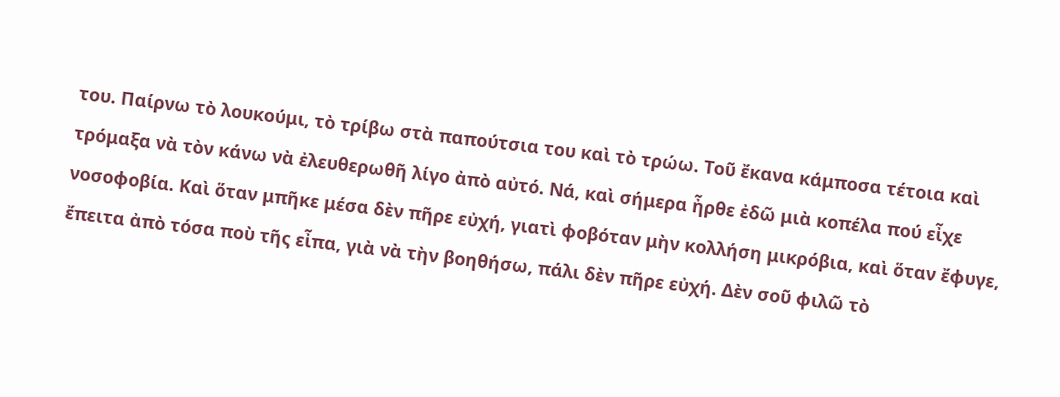του. Παίρνω τὸ λουκούμι, τὸ τρίβω στὰ παπούτσια του καὶ τὸ τρώω. Τοῦ ἔκανα κάμποσα τέτοια καὶ τρόμαξα νὰ τὸν κάνω νὰ ἐλευθερωθῆ λίγο ἀπὸ αὐτό. Νά, καὶ σήμερα ἦρθε ἐδῶ μιὰ κοπέλα πού εἶχε νοσοφοβία. Καὶ ὅταν μπῆκε μέσα δὲν πῆρε εὐχή, γιατὶ φοβόταν μὴν κολλήση μικρόβια, καὶ ὅταν ἔφυγε, ἔπειτα ἀπὸ τόσα ποὺ τῆς εἶπα, γιὰ νὰ τὴν βοηθήσω, πάλι δὲν πῆρε εὐχή. Δὲν σοῦ φιλῶ τὸ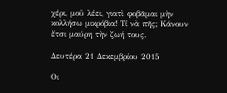χέρι, μοῦ λέει, γιατὶ φοβᾶμαι μὴν κολλήσω μικρόβια! Τί νὰ πῆς; Κάνουν ἔτσι μαύρη τὴν ζωή τους.

Δευτέρα 21 Δεκεμβρίου 2015

Οι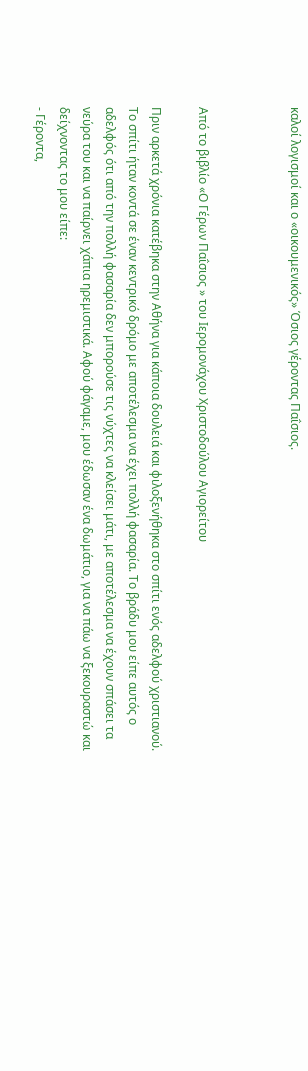καλοί λογισμοί και ο «οικουμενικός» Όσιος γέροντας Παΐσιος.



Από το βιβλίο «Ο Γέρων Παΐσιος » του Ιερομονάχου Χριστοδούλου Αγιορείτου

Πριν αρκετά χρόνια κατέβηκα στην Αθήνα για κάποια δουλειά και φιλοξενήθηκα στο σπίτι ενός αδελφού χριστιανού. Το σπίτι ήταν κοντά σε έναν κεντρικό δρόμο με αποτέλεσμα να έχει πολλή φασαρία. Το βράδυ μου είπε αυτός ο αδελφός ότι από την πολλή φασαρία δεν μπορούσε τις νύχτες να κλείσει μάτι, με αποτέλεσμα να έχουν σπάσει τα νεύρα του και να παίρνει χάπια ηρεμιστικά. Αφού φάγαμε, μου έδωσαν ένα δωμάτιο, για να πάω να ξεκουραστώ και δείχνοντας το μου είπε:
- Γέροντα,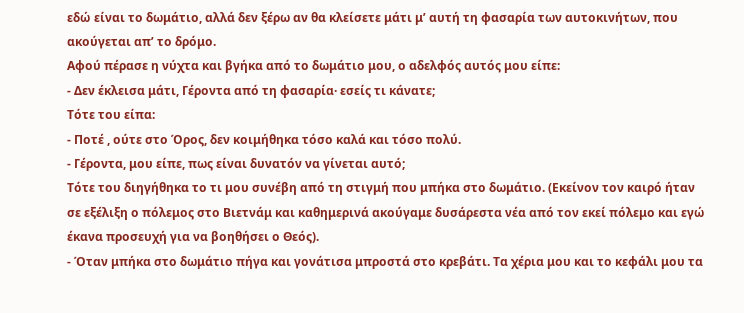εδώ είναι το δωμάτιο, αλλά δεν ξέρω αν θα κλείσετε μάτι μ’ αυτή τη φασαρία των αυτοκινήτων, που ακούγεται απ’ το δρόμο.
Αφού πέρασε η νύχτα και βγήκα από το δωμάτιο μου, ο αδελφός αυτός μου είπε:
- Δεν έκλεισα μάτι, Γέροντα από τη φασαρία· εσείς τι κάνατε;
Τότε του είπα:
- Ποτέ , ούτε στο Όρος, δεν κοιμήθηκα τόσο καλά και τόσο πολύ.
- Γέροντα, μου είπε, πως είναι δυνατόν να γίνεται αυτό;
Τότε του διηγήθηκα το τι μου συνέβη από τη στιγμή που μπήκα στο δωμάτιο. (Εκείνον τον καιρό ήταν σε εξέλιξη ο πόλεμος στο Βιετνάμ και καθημερινά ακούγαμε δυσάρεστα νέα από τον εκεί πόλεμο και εγώ έκανα προσευχή για να βοηθήσει ο Θεός).
- Όταν μπήκα στο δωμάτιο πήγα και γονάτισα μπροστά στο κρεβάτι. Τα χέρια μου και το κεφάλι μου τα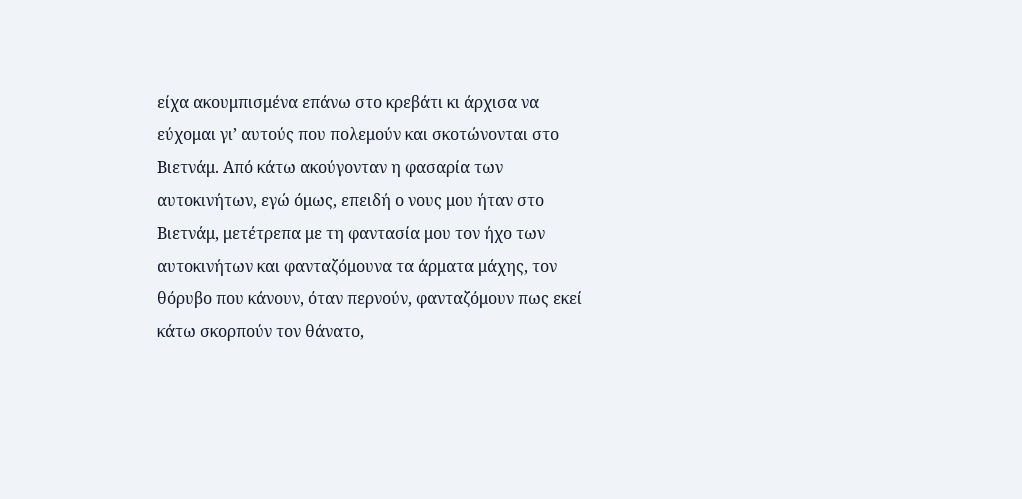είχα ακουμπισμένα επάνω στο κρεβάτι κι άρχισα να εύχομαι γι’ αυτούς που πολεμούν και σκοτώνονται στο Βιετνάμ. Από κάτω ακούγονταν η φασαρία των αυτοκινήτων, εγώ όμως, επειδή ο νους μου ήταν στο Βιετνάμ, μετέτρεπα με τη φαντασία μου τον ήχο των αυτοκινήτων και φανταζόμουνα τα άρματα μάχης, τον θόρυβο που κάνουν, όταν περνούν, φανταζόμουν πως εκεί κάτω σκορπούν τον θάνατο,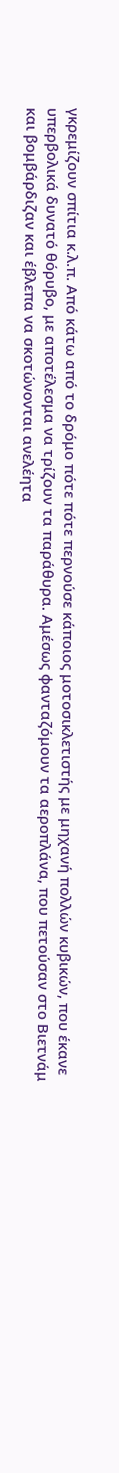γκρεμίζουν σπίτια κ.λ.π. Από κάτω από το δρόμο πότε πότε περνούσε κάποιος μοτοσικλετιστής με μηχανή πολλών κυβικών, που έκανε υπερβολικά δυνατό θόρυβο, με αποτέλεσμα να τρίζουν τα παράθυρα. Αμέσως φανταζόμουν τα αεροπλάνα, που πετούσαν στο Βιετνάμ και βομβάρδιζαν και έβλεπα να σκοτώνονται ανελέητα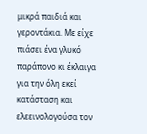μικρά παιδιά και γεροντάκια. Με είχε πιάσει ένα γλυκό παράπονο κι έκλαιγα για την όλη εκεί κατάσταση και ελεεινολογούσα τον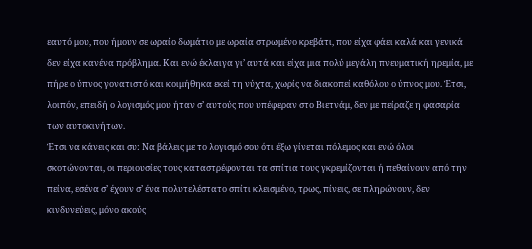εαυτό μου, που ήμουν σε ωραίο δωμάτιο με ωραία στρωμένο κρεβάτι, που είχα φάει καλά και γενικά δεν είχα κανένα πρόβλημα. Και ενώ έκλαιγα γι’ αυτά και είχα μια πολύ μεγάλη πνευματική ηρεμία, με πήρε ο ύπνος γονατιστό και κοιμήθηκα εκεί τη νύχτα, χωρίς να διακοπεί καθόλου ο ύπνος μου. Έτσι, λοιπόν, επειδή ο λογισμός μου ήταν σ’ αυτούς που υπέφεραν στο Βιετνάμ, δεν με πείραζε η φασαρία των αυτοκινήτων.
Έτσι να κάνεις και συ: Να βάλεις με το λογισμό σου ότι έξω γίνεται πόλεμος και ενώ όλοι σκοτώνονται, οι περιουσίες τους καταστρέφονται τα σπίτια τους γκρεμίζονται ή πεθαίνουν από την πείνα, εσένα σ’ έχουν σ’ ένα πολυτελέστατο σπίτι κλεισμένο, τρως, πίνεις, σε πληρώνουν, δεν κινδυνεύεις, μόνο ακούς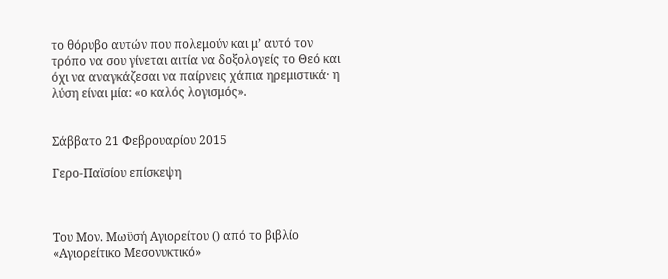το θόρυβο αυτών που πολεμούν και μ’ αυτό τον τρόπο να σου γίνεται αιτία να δοξολογείς το Θεό και όχι να αναγκάζεσαι να παίρνεις χάπια ηρεμιστικά· η λύση είναι μία: «ο καλός λογισμός».


Σάββατο 21 Φεβρουαρίου 2015

Γερο-Παϊσίου επίσκεψη



Του Μον. Μωϋσή Αγιορείτου () από το βιβλίο «Αγιορείτικο Μεσονυκτικό»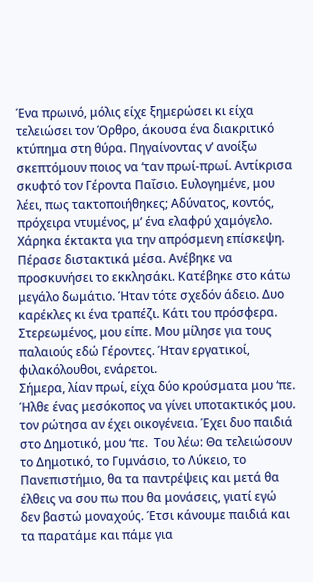Ένα πρωινό, μόλις είχε ξημερώσει κι είχα τελειώσει τον Όρθρο, άκουσα ένα διακριτικό κτύπημα στη θύρα. Πηγαίνοντας ν’ ανοίξω σκεπτόμουν ποιος να ‘ταν πρωί-πρωί. Αντίκρισα σκυφτό τον Γέροντα Παΐσιο. Ευλογημένε, μου λέει, πως τακτοποιήθηκες; Αδύνατος, κοντός, πρόχειρα ντυμένος, μ’ ένα ελαφρύ χαμόγελο. Χάρηκα έκτακτα για την απρόσμενη επίσκεψη. Πέρασε διστακτικά μέσα. Ανέβηκε να προσκυνήσει το εκκλησάκι. Κατέβηκε στο κάτω μεγάλο δωμάτιο. Ήταν τότε σχεδόν άδειο. Δυο καρέκλες κι ένα τραπέζι. Κάτι του πρόσφερα. Στερεωμένος, μου είπε. Μου μίλησε για τους παλαιούς εδώ Γέροντες. Ήταν εργατικοί, φιλακόλουθοι, ενάρετοι.
Σήμερα, λίαν πρωί, είχα δύο κρούσματα μου ‘πε. Ήλθε ένας μεσόκοπος να γίνει υποτακτικός μου. τον ρώτησα αν έχει οικογένεια. Έχει δυο παιδιά στο Δημοτικό, μου ‘πε.  Του λέω: Θα τελειώσουν το Δημοτικό, το Γυμνάσιο, το Λύκειο, το Πανεπιστήμιο, θα τα παντρέψεις και μετά θα έλθεις να σου πω που θα μονάσεις, γιατί εγώ δεν βαστώ μοναχούς. Έτσι κάνουμε παιδιά και τα παρατάμε και πάμε για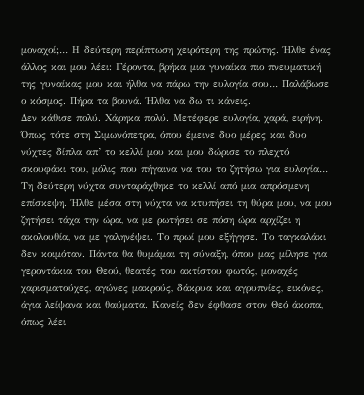μοναχοί;… Η δεύτερη περίπτωση χειρότερη της πρώτης. Ήλθε ένας άλλος και μου λέει: Γέροντα, βρήκα μια γυναίκα πιο πνευματική της γυναίκας μου και ήλθα να πάρω την ευλογία σου… Παλάβωσε ο κόσμος. Πήρα τα βουνά. Ήλθα να δω τι κάνεις.
Δεν κάθισε πολύ. Χάρηκα πολύ. Μετέφερε ευλογία, χαρά, ειρήνη. Όπως τότε στη Σιμωνόπετρα, όπου έμεινε δυο μέρες και δυο νύχτες δίπλα απ’ το κελλί μου και μου δώρισε το πλεχτό σκουφάκι του, μόλις που πήγαινα να του το ζητήσω για ευλογία… Τη δεύτερη νύχτα συνταράχθηκε το κελλί από μια απρόσμενη επίσκεψη. Ήλθε μέσα στη νύχτα να κτυπήσει τη θύρα μου, να μου ζητήσει τάχα την ώρα, να με ρωτήσει σε πόση ώρα αρχίζει η ακολουθία, να με γαληνέψει. Το πρωί μου εξήγησε. Το ταγκαλάκι δεν κοιμόταν. Πάντα θα θυμάμαι τη σύναξη, όπου μας μίλησε για γεροντάκια του Θεού, θεατές του ακτίστου φωτός, μοναχές χαρισματούχες, αγώνες μακρούς, δάκρυα και αγρυπνίες, εικόνες, άγια λείψανα και θαύματα. Κανείς δεν έφθασε στον Θεό άκοπα, όπως λέει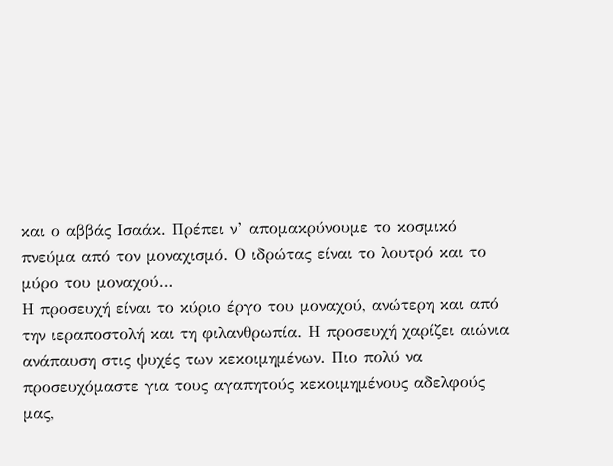και ο αββάς Ισαάκ. Πρέπει ν’ απομακρύνουμε το κοσμικό πνεύμα από τον μοναχισμό. Ο ιδρώτας είναι το λουτρό και το μύρο του μοναχού…
Η προσευχή είναι το κύριο έργο του μοναχού, ανώτερη και από την ιεραποστολή και τη φιλανθρωπία. Η προσευχή χαρίζει αιώνια ανάπαυση στις ψυχές των κεκοιμημένων. Πιο πολύ να προσευχόμαστε για τους αγαπητούς κεκοιμημένους αδελφούς μας,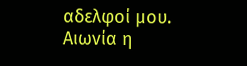αδελφοί μου. Αιωνία η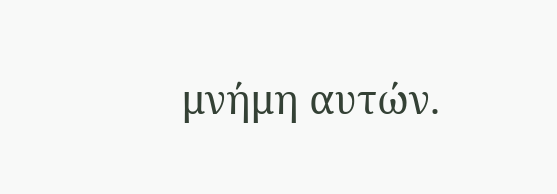μνήμη αυτών.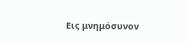Εις μνημόσυνον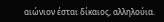αιώνιον έσται δίκαιος, αλληλούια.